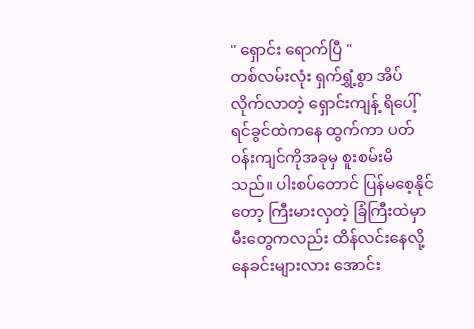'' ရှောင်း ရောက်ပြီ "
တစ်လမ်းလုံး ရှက်ရွှံ့စွာ အိပ်လိုက်လာတဲ့ ရှောင်းကျန့် ရိပေါ့် ရင်ခွင်ထဲကနေ ထွက်ကာ ပတ်ဝန်းကျင်ကိုအခုမှ စူးစမ်းမိသည်။ ပါးစပ်တောင် ပြန်မစေ့နိုင်တော့ ကြီးမားလှတဲ့ ခြံကြီးထဲမှာ မီးတွေကလည်း ထိန်လင်းနေလို့ နေခင်းများလား အောင်း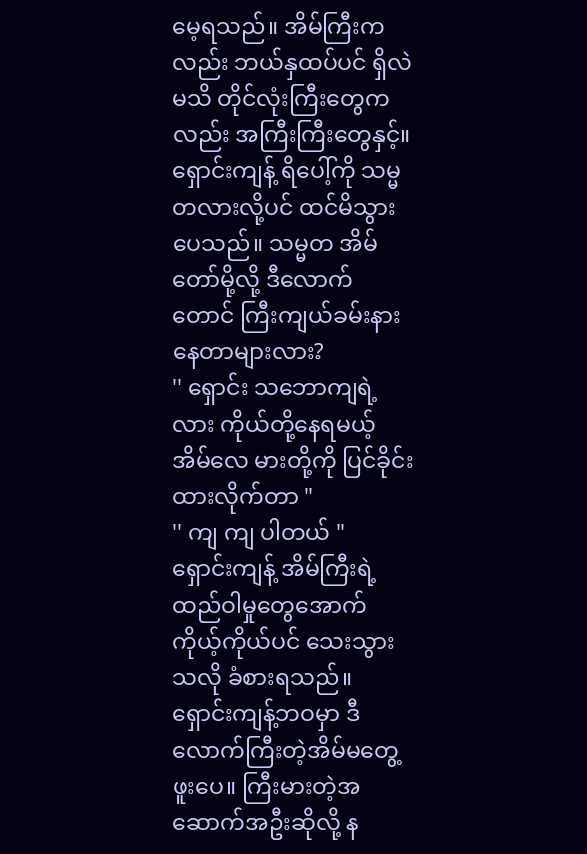မေ့ရသည်။ အိမ်ကြီးကလည်း ဘယ်နှထပ်ပင် ရှိလဲ မသိ တိုင်လုံးကြီးတွေကလည်း အကြီးကြီးတွေနှင့်။
ရှောင်းကျန့် ရိပေါ့်ကို သမ္မတလားလို့ပင် ထင်မိသွားပေသည်။ သမ္မတ အိမ်တော်မို့လို့ ဒီလောက်တောင် ကြီးကျယ်ခမ်းနားနေတာများလား?
'' ရှောင်း သဘောကျရဲ့လား ကိုယ်တို့နေရမယ့် အိမ်လေ မားတို့ကို ပြင်ခိုင်းထားလိုက်တာ "
'' ကျ ကျ ပါတယ် "
ရှောင်းကျန့် အိမ်ကြီးရဲ့ထည်ဝါမှုတွေအောက် ကိုယ့်ကိုယ်ပင် သေးသွားသလို ခံစားရသည်။ ရှောင်းကျန့်ဘဝမှာ ဒီလောက်ကြီးတဲ့အိမ်မတွေ့ဖူးပေ။ ကြီးမားတဲ့အဆောက်အဦးဆိုလို့ န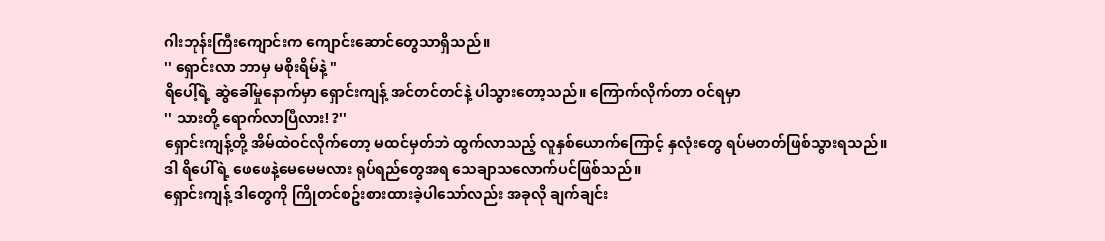ဂါးဘုန်းကြီးကျောင်းက ကျောင်းဆောင်တွေသာရှိသည်။
'' ရှောင်းလာ ဘာမှ မစိုးရိမ်နဲ့ "
ရိပေါ့်ရဲ့ ဆွဲခေါ်မှုနောက်မှာ ရှောင်းကျန့် အင်တင်တင်နဲ့ ပါသွားတော့သည်။ ကြောက်လိုက်တာ ဝင်ရမှာ
'' သားတို့ ရောက်လာပြီလား! ?''
ရှောင်းကျန့်တို့ အိမ်ထဲဝင်လိုက်တော့ မထင်မှတ်ဘဲ ထွက်လာသည့် လူနှစ်ယောက်ကြောင့် နှလုံးတွေ ရပ်မတတ်ဖြစ်သွားရသည်။ ဒါ ရိပေါ်ရဲ့ ဖေဖေနဲ့မေမေမလား ရုပ်ရည်တွေအရ သေချာသလောက်ပင်ဖြစ်သည်။
ရှောင်းကျန့် ဒါတွေကို ကြိုတင်စဥ်းစားထားခဲ့ပါသော်လည်း အခုလို ချက်ချင်း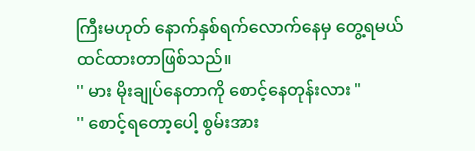ကြီးမဟုတ် နောက်နှစ်ရက်လောက်နေမှ တွေ့ရမယ် ထင်ထားတာဖြစ်သည်။
'' မား မိုးချုပ်နေတာကို စောင့်နေတုန်းလား "
'' စောင့်ရတော့ပေါ့ စွမ်းအား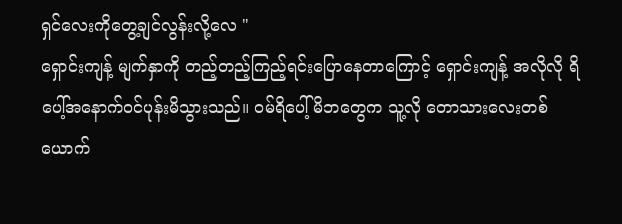ရှင်လေးကိုတွေ့ချင်လွန်းလို့လေ "
ရှောင်းကျန့် မျက်နှာကို တည့်တည့်ကြည့်ရင်းပြောနေတာကြောင့် ရှောင်းကျန့် အလိုလို ရိပေါ့်အနောက်ဝင်ပုန်းမိသွားသည်။ ဝမ်ရိပေါ့် မိဘတွေက သူ့လို တောသားလေးတစ်ယောက်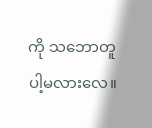ကို သဘောတူပါ့မလားလေ။